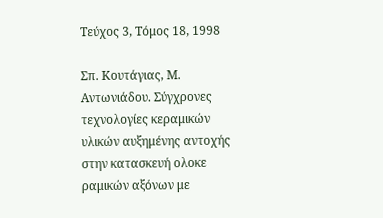Τεύχος 3, Τόμος 18, 1998

Σπ. Κουτάγιας, Μ. Αντωνιάδου. Σύγχρονες τεχνολογίες κεραμικών υλικών αυξημένης αντοχής στην κατασκευή ολοκε ραμικών αξόνων με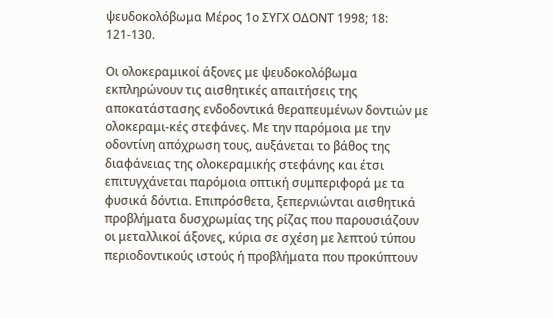ψευδοκολόβωμα Μέρος 1ο ΣΥΓΧ ΟΔΟΝΤ 1998; 18: 121-130.

Οι ολοκεραμικοί άξονες με ψευδοκολόβωμα εκπληρώνουν τις αισθητικές απαιτήσεις της αποκατάστασης ενδοδοντικά θεραπευμένων δοντιών με ολοκεραμι-κές στεφάνες. Με την παρόμοια με την οδοντίνη απόχρωση τους, αυξάνεται το βάθος της διαφάνειας της ολοκεραμικής στεφάνης και έτσι επιτυγχάνεται παρόμοια οπτική συμπεριφορά με τα φυσικά δόντια. Επιπρόσθετα, ξεπερνιώνται αισθητικά προβλήματα δυσχρωμίας της ρίζας που παρουσιάζουν οι μεταλλικοί άξονες, κύρια σε σχέση με λεπτού τύπου περιοδοντικούς ιστούς ή προβλήματα που προκύπτουν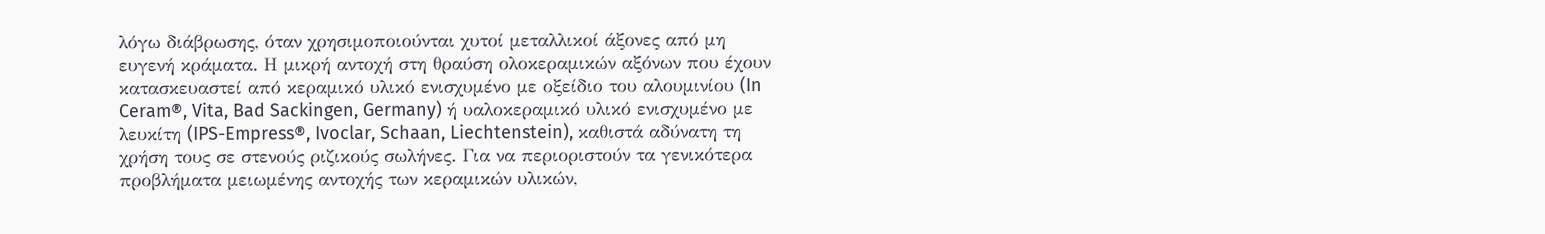λόγω διάβρωσης, όταν χρησιμοποιούνται χυτοί μεταλλικοί άξονες από μη ευγενή κράματα. Η μικρή αντοχή στη θραύση ολοκεραμικών αξόνων που έχουν κατασκευαστεί από κεραμικό υλικό ενισχυμένο με οξείδιο του αλουμινίου (In Ceram®, Vita, Bad Sackingen, Germany) ή υαλοκεραμικό υλικό ενισχυμένο με λευκίτη (IPS-Empress®, Ivoclar, Schaan, Liechtenstein), καθιστά αδύνατη τη χρήση τους σε στενούς ριζικούς σωλήνες. Για να περιοριστούν τα γενικότερα προβλήματα μειωμένης αντοχής των κεραμικών υλικών,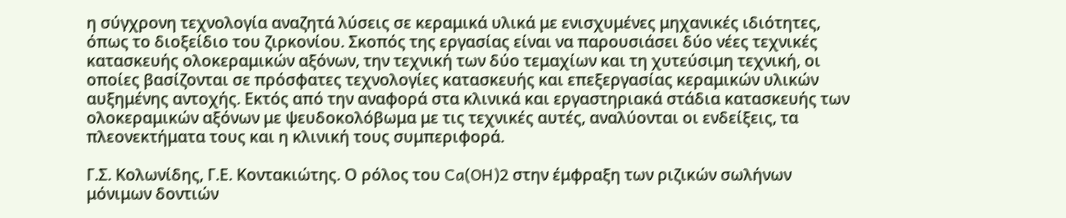η σύγχρονη τεχνολογία αναζητά λύσεις σε κεραμικά υλικά με ενισχυμένες μηχανικές ιδιότητες, όπως το διοξείδιο του ζιρκονίου. Σκοπός της εργασίας είναι να παρουσιάσει δύο νέες τεχνικές κατασκευής ολοκεραμικών αξόνων, την τεχνική των δύο τεμαχίων και τη χυτεύσιμη τεχνική, οι οποίες βασίζονται σε πρόσφατες τεχνολογίες κατασκευής και επεξεργασίας κεραμικών υλικών αυξημένης αντοχής. Εκτός από την αναφορά στα κλινικά και εργαστηριακά στάδια κατασκευής των ολοκεραμικών αξόνων με ψευδοκολόβωμα με τις τεχνικές αυτές, αναλύονται οι ενδείξεις, τα πλεονεκτήματα τους και η κλινική τους συμπεριφορά.

Γ.Σ. Κολωνίδης, Γ.Ε. Κοντακιώτης. Ο ρόλος του Ca(OH)2 στην έμφραξη των ριζικών σωλήνων μόνιμων δοντιών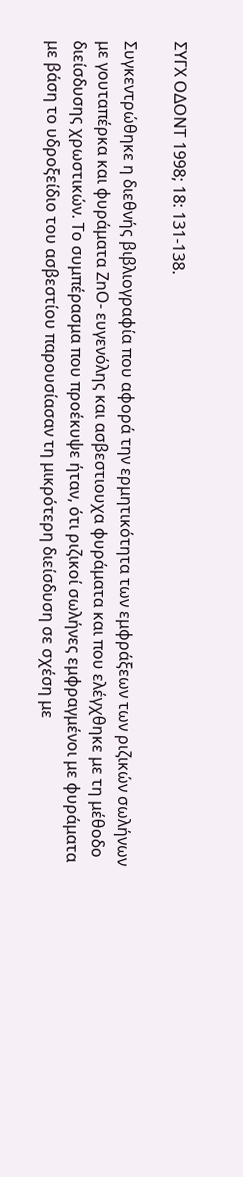ΣΥΓΧ ΟΔΟΝΤ 1998; 18: 131-138.

Συγκεντρώθηκε η διεθνής βιβλιογραφία που αφορά την ερμητικότητα των εμφράξεων των ριζικών σωλήνων με γουταπέρκα και φυράματα ΖnΟ- ευγενόλης και ασβεστιουχα φυράματα και που ελέγχθηκε με τη μέθοδο διείσδυσης χρωστικών. Το συμπέρασμα που προέκυψε ήταν, ότι ριζικοί σωλήνες εμφραγμένοι με φυράματα με βάση το υδροξείδιο του ασβεστίου παρουσίασαν τη μικρότερη διείσδυση σε σχέση με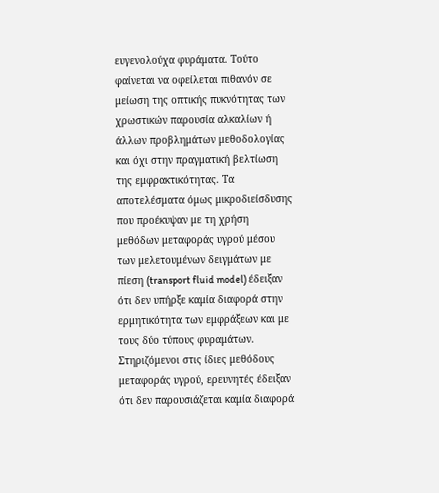ευγενολούχα φυράματα. Τούτο φαίνεται να οφείλεται πιθανόν σε μείωση της οπτικής πυκνότητας των χρωστικών παρουσία αλκαλίων ή άλλων προβλημάτων μεθοδολογίας και όχι στην πραγματική βελτίωση της εμφρακτικότητας. Τα αποτελέσματα όμως μικροδιείσδυσης που προέκυψαν με τη χρήση μεθόδων μεταφοράς υγρού μέσου των μελετουμένων δειγμάτων με πίεση (transport fluid model) έδειξαν ότι δεν υπήρξε καμία διαφορά στην ερμητικότητα των εμφράξεων και με τους δύο τύπους φυραμάτων. Στηριζόμενοι στις ίδιες μεθόδους μεταφοράς υγρού, ερευνητές έδειξαν ότι δεν παρουσιάζεται καμία διαφορά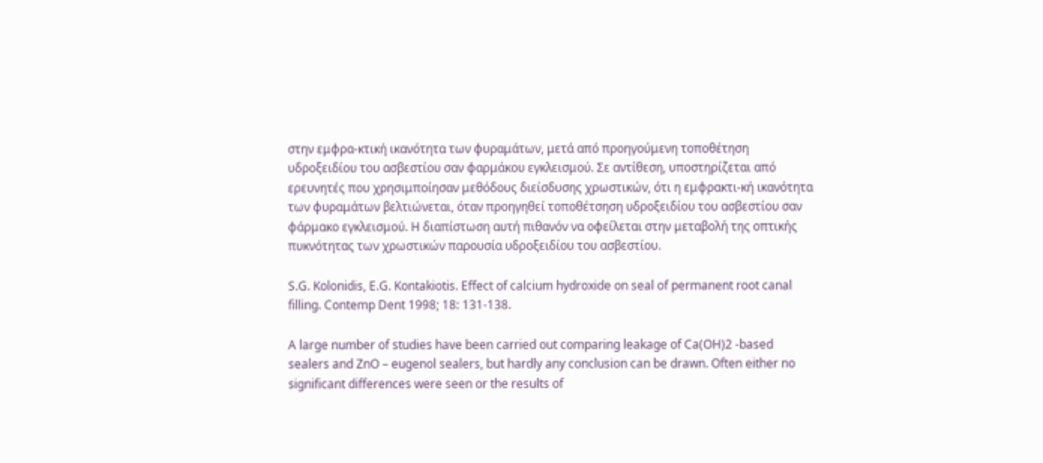στην εμφρα-κτική ικανότητα των φυραμάτων, μετά από προηγούμενη τοποθέτηση υδροξειδίου του ασβεστίου σαν φαρμάκου εγκλεισμού. Σε αντίθεση, υποστηρίζεται από ερευνητές που χρησιμποίησαν μεθόδους διείσδυσης χρωστικών, ότι η εμφρακτι-κή ικανότητα των φυραμάτων βελτιώνεται, όταν προηγηθεί τοποθέτσηση υδροξειδίου του ασβεστίου σαν φάρμακο εγκλεισμού. Η διαπίστωση αυτή πιθανόν να οφείλεται στην μεταβολή της οπτικής πυκνότητας των χρωστικών παρουσία υδροξειδίου του ασβεστίου.

S.G. Kolonidis, E.G. Kontakiotis. Effect of calcium hydroxide on seal of permanent root canal filling. Contemp Dent 1998; 18: 131-138.

A large number of studies have been carried out comparing leakage of Ca(OH)2 -based sealers and ZnO – eugenol sealers, but hardly any conclusion can be drawn. Often either no significant differences were seen or the results of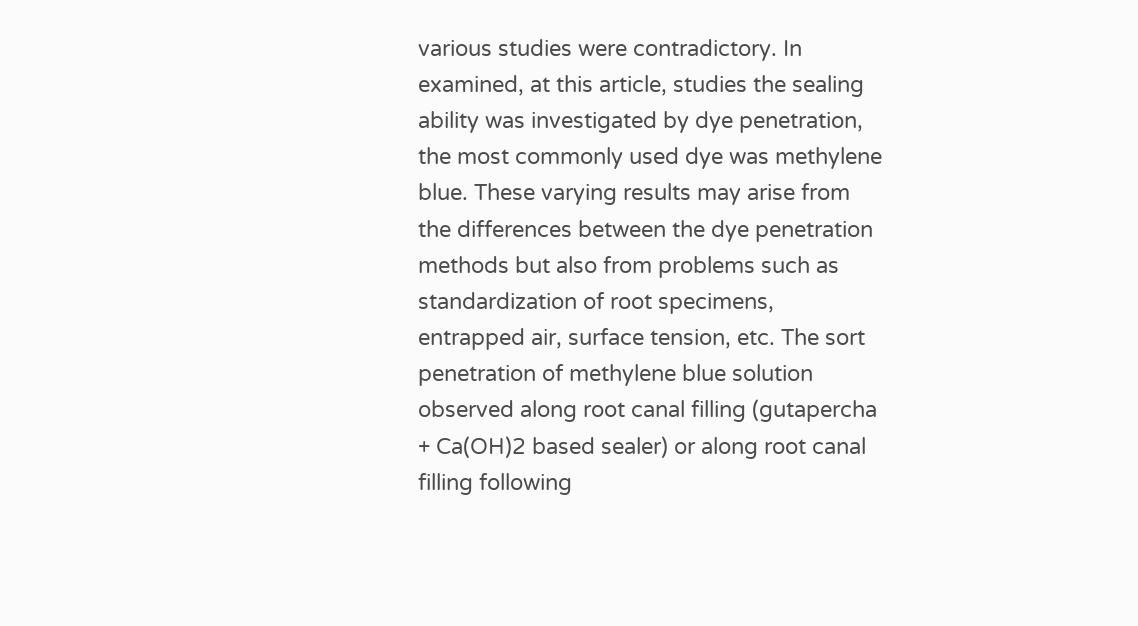various studies were contradictory. In examined, at this article, studies the sealing ability was investigated by dye penetration, the most commonly used dye was methylene blue. These varying results may arise from the differences between the dye penetration methods but also from problems such as standardization of root specimens, entrapped air, surface tension, etc. The sort penetration of methylene blue solution observed along root canal filling (gutapercha + Ca(OH)2 based sealer) or along root canal filling following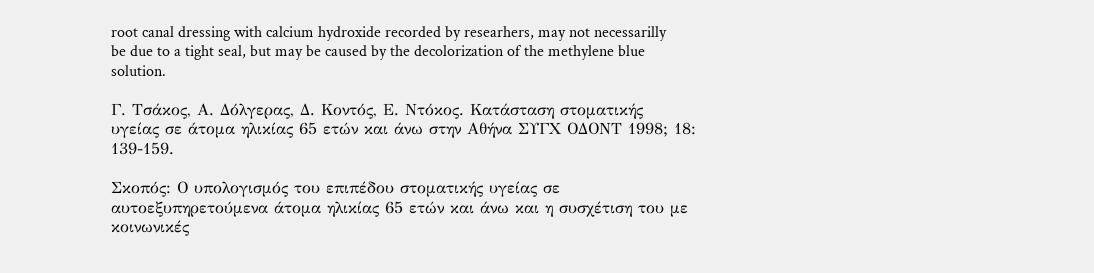root canal dressing with calcium hydroxide recorded by researhers, may not necessarilly be due to a tight seal, but may be caused by the decolorization of the methylene blue solution.

Γ. Τσάκος, Α. Δόλγερας, Δ. Κοντός, Ε. Ντόκος. Κατάσταση στοματικής υγείας σε άτομα ηλικίας 65 ετών και άνω στην Αθήνα ΣΥΓΧ ΟΔΟΝΤ 1998; 18: 139-159.

Σκοπός: Ο υπολογισμός του επιπέδου στοματικής υγείας σε αυτοεξυπηρετούμενα άτομα ηλικίας 65 ετών και άνω και η συσχέτιση του με κοινωνικές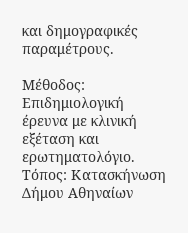και δημογραφικές παραμέτρους.

Μέθοδος: Επιδημιολογική έρευνα με κλινική εξέταση και ερωτηματολόγιο. Τόπος: Κατασκήνωση Δήμου Αθηναίων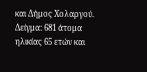και Δήμος Χολαργού. Δείγμα: 681 άτομα ηλικίας 65 ετών και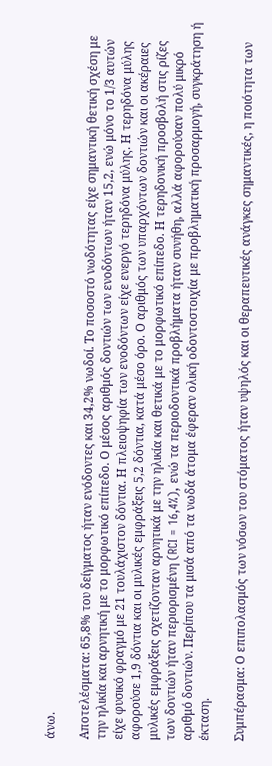άνω.

Αποτελέσματα: 65,8% του δείγματος ήταν ενόδοντες και 34,2% νωδοί. Το ποσοστό νωδότητας είχε σημαντική θετική σχέση με την ηλικία και αρνητική με το μορφωτικό επίπεδο. Ο μέσος αριθμός δοντιών των ενοδόντων ήταν 15,2, ενώ μόνο το 1/3 αυτών είχε φυσικό φραγμό με 21 τουλάχιστον δόντια. Η πλειοψηφία των ενοδόντων είχε ενεργό τερηδόνα μύλης. Η τερηδόνα μύλης αφορούσε 1,9 δόντια και οι μυλικές εμφράξεις 5,2 δόντια, κατά μέσο όρο. Ο αριθμός των υπαρχόντων δοντιών και οι ακέραιες μυλικές εμφράξεις σχετίζονταν αρνητικά με την ηλικία και θετικά με το μορφωτικό επίπεδο. Η τερηδονική προσβολή στις ρίζες των δοντιών ήταν περιορισμένη (RCI = 16,4%), ενώ τα περιοδοντικά προβλήματα ήταν συνήθη, αλλά αφορούσαν πολύ μικρό αριθμό δοντιών. Περίπου τα μισά από τα νωδά άτομα έφεραν ολική οδοντοστοιχία με προβληματική προσαρμογή, συγκράτηση ή έκταση.

Συμπέρασμα: Ο επιπολασμός των νόσων του στόματος ήταν υψηλός και οι θεραπευτικές ανάγκες σημαντικές, η ποιότητα των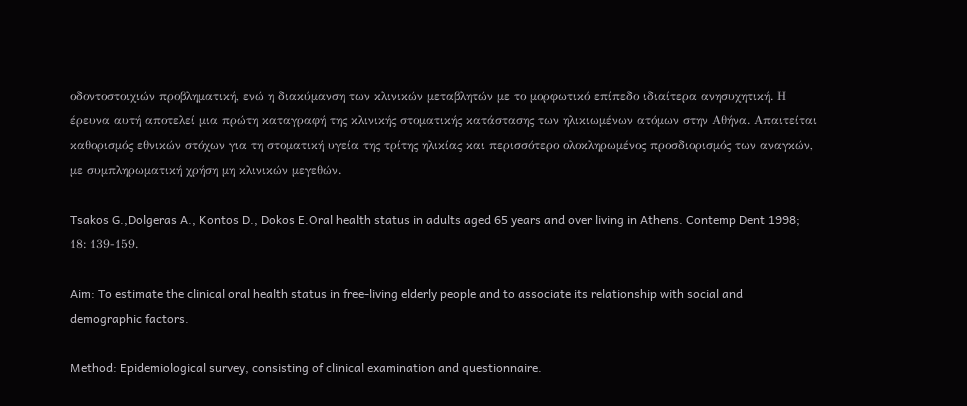οδοντοστοιχιών προβληματική, ενώ η διακύμανση των κλινικών μεταβλητών με το μορφωτικό επίπεδο ιδιαίτερα ανησυχητική. Η έρευνα αυτή αποτελεί μια πρώτη καταγραφή της κλινικής στοματικής κατάστασης των ηλικιωμένων ατόμων στην Αθήνα. Απαιτείται καθορισμός εθνικών στόχων για τη στοματική υγεία της τρίτης ηλικίας και περισσότερο ολοκληρωμένος προσδιορισμός των αναγκών, με συμπληρωματική χρήση μη κλινικών μεγεθών.

Tsakos G.,Dolgeras A., Kontos D., Dokos E.Oral health status in adults aged 65 years and over living in Athens. Contemp Dent 1998; 18: 139-159.

Aim: To estimate the clinical oral health status in free-living elderly people and to associate its relationship with social and demographic factors.

Method: Epidemiological survey, consisting of clinical examination and questionnaire.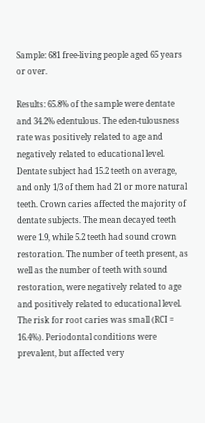Sample: 681 free-living people aged 65 years or over.

Results: 65.8% of the sample were dentate and 34.2% edentulous. The eden-tulousness rate was positively related to age and negatively related to educational level. Dentate subject had 15.2 teeth on average, and only 1/3 of them had 21 or more natural teeth. Crown caries affected the majority of dentate subjects. The mean decayed teeth were 1.9, while 5.2 teeth had sound crown restoration. The number of teeth present, as well as the number of teeth with sound restoration, were negatively related to age and positively related to educational level. The risk for root caries was small (RCI = 16.4%). Periodontal conditions were prevalent, but affected very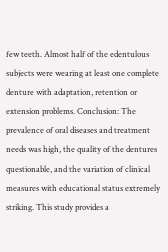few teeth. Almost half of the edentulous subjects were wearing at least one complete denture with adaptation, retention or extension problems. Conclusion: The prevalence of oral diseases and treatment needs was high, the quality of the dentures questionable, and the variation of clinical measures with educational status extremely striking. This study provides a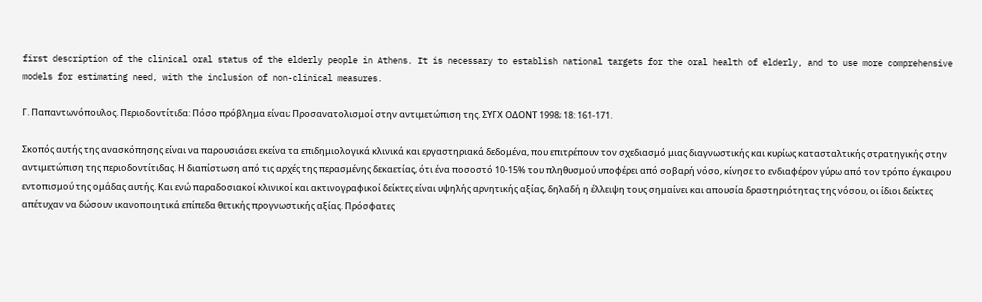first description of the clinical oral status of the elderly people in Athens. It is necessary to establish national targets for the oral health of elderly, and to use more comprehensive models for estimating need, with the inclusion of non-clinical measures.

Γ. Παπαντωνόπουλος. Περιοδοντίτιδα: Πόσο πρόβλημα είναι; Προσανατολισμοί στην αντιμετώπιση της. ΣΥΓΧ ΟΔΟΝΤ 1998; 18: 161-171.

Σκοπός αυτής της ανασκόπησης είναι να παρουσιάσει εκείνα τα επιδημιολογικά κλινικά και εργαστηριακά δεδομένα, που επιτρέπουν τον σχεδιασμό μιας διαγνωστικής και κυρίως κατασταλτικής στρατηγικής στην αντιμετώπιση της περιοδοντίτιδας. Η διαπίστωση από τις αρχές της περασμένης δεκαετίας, ότι ένα ποσοστό 10-15% του πληθυσμού υποφέρει από σοβαρή νόσο, κίνησε το ενδιαφέρον γύρω από τον τρόπο έγκαιρου εντοπισμού της ομάδας αυτής. Και ενώ παραδοσιακοί κλινικοί και ακτινογραφικοί δείκτες είναι υψηλής αρνητικής αξίας, δηλαδή η έλλειψη τους σημαίνει και απουσία δραστηριότητας της νόσου, οι ίδιοι δείκτες απέτυχαν να δώσουν ικανοποιητικά επίπεδα θετικής προγνωστικής αξίας. Πρόσφατες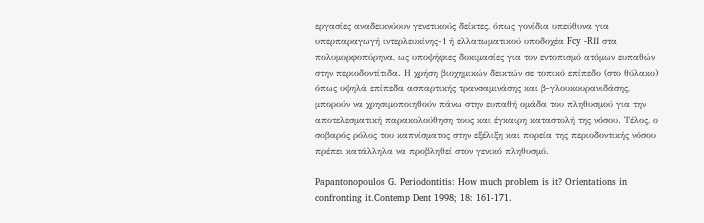εργασίες αναδεικνύουν γενετικούς δείκτες, όπως γονίδια υπεύθυνα για υπερπαραγωγή ιντερλευκίνης-1 ή ελλατωματικού υποδοχέα Fcy -RΙΙ στα πολυμορφοπύρηνα, ως υποψήφιες δοκιμασίες για τον εντοπισμό ατόμων ευπαθών στην περιοδοντίτιδα. Η χρήση βιοχημικών δεικτών σε τοπικό επίπεδο (στο θύλακο) όπως υψηλά επίπεδα ασπαρτικής τρανσαμινάσης και β-γλουκουρανιδάσης, μπορούν να χρησιμοποιηθούν πάνω στην ευπαθή ομάδα του πληθυσμού για την αποτελεσματική παρακολούθηση τους και έγκαιρη καταστολή της νόσου. Τέλος, ο σοβαρός ρόλος του καπνίσματος στην εξέλιξη και πορεία της περιοδοντικής νόσου πρέπει κατάλληλα να προβληθεί στον γενικό πληθυσμό.

Papantonopoulos G. Periodontitis: How much problem is it? Orientations in confronting it.Contemp Dent 1998; 18: 161-171.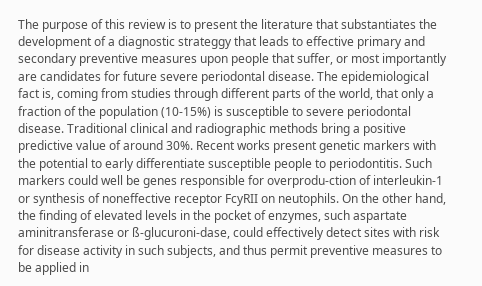The purpose of this review is to present the literature that substantiates the development of a diagnostic strateggy that leads to effective primary and secondary preventive measures upon people that suffer, or most importantly are candidates for future severe periodontal disease. The epidemiological fact is, coming from studies through different parts of the world, that only a fraction of the population (10-15%) is susceptible to severe periodontal disease. Traditional clinical and radiographic methods bring a positive predictive value of around 30%. Recent works present genetic markers with the potential to early differentiate susceptible people to periodontitis. Such markers could well be genes responsible for overprodu-ction of interleukin-1 or synthesis of noneffective receptor FcyRII on neutophils. On the other hand, the finding of elevated levels in the pocket of enzymes, such aspartate aminitransferase or ß-glucuroni-dase, could effectively detect sites with risk for disease activity in such subjects, and thus permit preventive measures to be applied in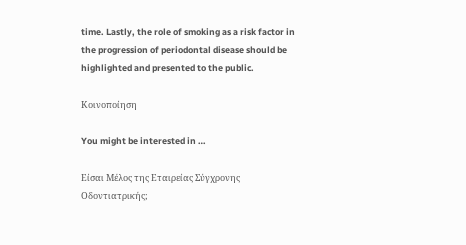time. Lastly, the role of smoking as a risk factor in the progression of periodontal disease should be highlighted and presented to the public.

Κοινοποίηση

You might be interested in …

Είσαι Μέλος της Εταιρείας Σύγχρονης Οδοντιατρικής;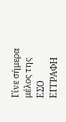Γίνε σήμερα μέλος της ΕΣΟ
ΕΓΓΡΑΦΗ